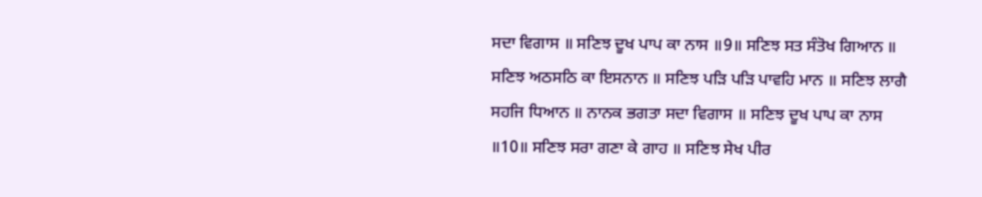ਸਦਾ ਵਿਗਾਸ ॥ ਸਣਿਝ ਦੂਖ ਪਾਪ ਕਾ ਨਾਸ ॥9॥ ਸਣਿਝ ਸਤ ਸੰਤੋਖ ਗਿਆਨ ॥ ਸਣਿਝ ਅਠਸਠਿ ਕਾ ਇਸਨਾਨ ॥ ਸਣਿਝ ਪੜਿ ਪੜਿ ਪਾਵਹਿ ਮਾਨ ॥ ਸਣਿਝ ਲਾਗੈ ਸਹਜਿ ਧਿਆਨ ॥ ਨਾਨਕ ਭਗਤਾ ਸਦਾ ਵਿਗਾਸ ॥ ਸਣਿਝ ਦੂਖ ਪਾਪ ਕਾ ਨਾਸ ॥10॥ ਸਣਿਝ ਸਰਾ ਗਣਾ ਕੇ ਗਾਹ ॥ ਸਣਿਝ ਸੇਖ ਪੀਰ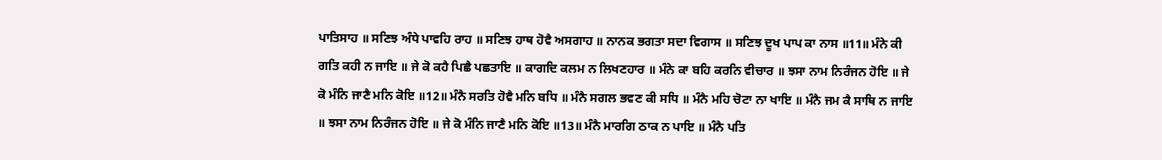ਪਾਤਿਸਾਹ ॥ ਸਣਿਝ ਅੰਧੇ ਪਾਵਹਿ ਰਾਹ ॥ ਸਣਿਝ ਹਾਥ ਹੋਵੈ ਅਸਗਾਹ ॥ ਨਾਨਕ ਭਗਤਾ ਸਦਾ ਵਿਗਾਸ ॥ ਸਣਿਝ ਦੂਖ ਪਾਪ ਕਾ ਨਾਸ ॥11॥ ਮੰਨੇ ਕੀ ਗਤਿ ਕਹੀ ਨ ਜਾਇ ॥ ਜੇ ਕੋ ਕਹੈ ਪਿਛੈ ਪਛਤਾਇ ॥ ਕਾਗਦਿ ਕਲਮ ਨ ਲਿਖਣਹਾਰ ॥ ਮੰਨੇ ਕਾ ਬਹਿ ਕਰਨਿ ਵੀਚਾਰ ॥ ਝਸਾ ਨਾਮ ਨਿਰੰਜਨ ਹੋਇ ॥ ਜੇ ਕੋ ਮੰਨਿ ਜਾਣੈ ਮਨਿ ਕੋਇ ॥12॥ ਮੰਨੈ ਸਰਤਿ ਹੋਵੈ ਮਨਿ ਬਧਿ ॥ ਮੰਨੈ ਸਗਲ ਭਵਣ ਕੀ ਸਧਿ ॥ ਮੰਨੈ ਮਹਿ ਚੋਟਾ ਨਾ ਖਾਇ ॥ ਮੰਨੈ ਜਮ ਕੈ ਸਾਥਿ ਨ ਜਾਇ ॥ ਝਸਾ ਨਾਮ ਨਿਰੰਜਨ ਹੋਇ ॥ ਜੇ ਕੋ ਮੰਨਿ ਜਾਣੈ ਮਨਿ ਕੋਇ ॥13॥ ਮੰਨੈ ਮਾਰਗਿ ਠਾਕ ਨ ਪਾਇ ॥ ਮੰਨੈ ਪਤਿ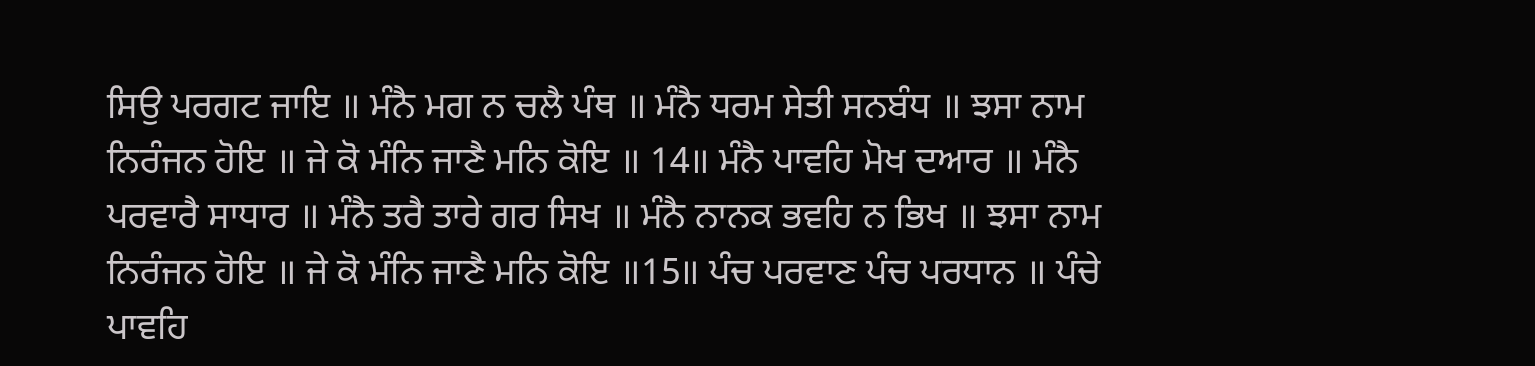ਸਿਉ ਪਰਗਟ ਜਾਇ ॥ ਮੰਨੈ ਮਗ ਨ ਚਲੈ ਪੰਥ ॥ ਮੰਨੈ ਧਰਮ ਸੇਤੀ ਸਨਬੰਧ ॥ ਝਸਾ ਨਾਮ ਨਿਰੰਜਨ ਹੋਇ ॥ ਜੇ ਕੋ ਮੰਨਿ ਜਾਣੈ ਮਨਿ ਕੋਇ ॥ 14॥ ਮੰਨੈ ਪਾਵਹਿ ਮੋਖ ਦਆਰ ॥ ਮੰਨੈ ਪਰਵਾਰੈ ਸਾਧਾਰ ॥ ਮੰਨੈ ਤਰੈ ਤਾਰੇ ਗਰ ਸਿਖ ॥ ਮੰਨੈ ਨਾਨਕ ਭਵਹਿ ਨ ਭਿਖ ॥ ਝਸਾ ਨਾਮ ਨਿਰੰਜਨ ਹੋਇ ॥ ਜੇ ਕੋ ਮੰਨਿ ਜਾਣੈ ਮਨਿ ਕੋਇ ॥15॥ ਪੰਚ ਪਰਵਾਣ ਪੰਚ ਪਰਧਾਨ ॥ ਪੰਚੇ ਪਾਵਹਿ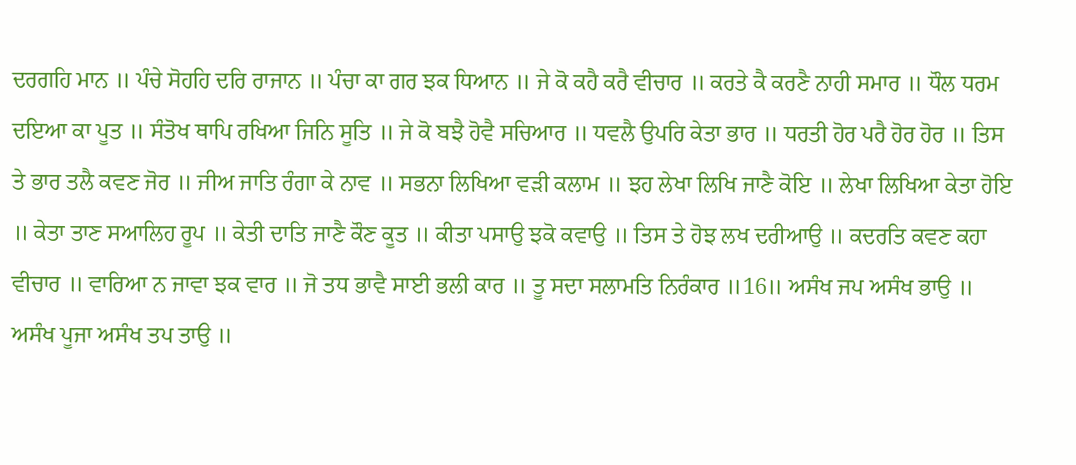ਦਰਗਹਿ ਮਾਨ ॥ ਪੰਚੇ ਸੋਹਹਿ ਦਰਿ ਰਾਜਾਨ ॥ ਪੰਚਾ ਕਾ ਗਰ ਝਕ ਧਿਆਨ ॥ ਜੇ ਕੋ ਕਹੈ ਕਰੈ ਵੀਚਾਰ ॥ ਕਰਤੇ ਕੈ ਕਰਣੈ ਨਾਹੀ ਸਮਾਰ ॥ ਧੌਲ ਧਰਮ ਦਇਆ ਕਾ ਪੂਤ ॥ ਸੰਤੋਖ ਥਾਪਿ ਰਖਿਆ ਜਿਨਿ ਸੂਤਿ ॥ ਜੇ ਕੋ ਬਝੈ ਹੋਵੈ ਸਚਿਆਰ ॥ ਧਵਲੈ ਉਪਰਿ ਕੇਤਾ ਭਾਰ ॥ ਧਰਤੀ ਹੋਰ ਪਰੈ ਹੋਰ ਹੋਰ ॥ ਤਿਸ ਤੇ ਭਾਰ ਤਲੈ ਕਵਣ ਜੋਰ ॥ ਜੀਅ ਜਾਤਿ ਰੰਗਾ ਕੇ ਨਾਵ ॥ ਸਭਨਾ ਲਿਖਿਆ ਵੜੀ ਕਲਾਮ ॥ ਝਹ ਲੇਖਾ ਲਿਖਿ ਜਾਣੈ ਕੋਇ ॥ ਲੇਖਾ ਲਿਖਿਆ ਕੇਤਾ ਹੋਇ ॥ ਕੇਤਾ ਤਾਣ ਸਆਲਿਹ ਰੂਪ ॥ ਕੇਤੀ ਦਾਤਿ ਜਾਣੈ ਕੌਣ ਕੂਤ ॥ ਕੀਤਾ ਪਸਾਉ ਝਕੋ ਕਵਾਉ ॥ ਤਿਸ ਤੇ ਹੋਝ ਲਖ ਦਰੀਆਉ ॥ ਕਦਰਤਿ ਕਵਣ ਕਹਾ ਵੀਚਾਰ ॥ ਵਾਰਿਆ ਨ ਜਾਵਾ ਝਕ ਵਾਰ ॥ ਜੋ ਤਧ ਭਾਵੈ ਸਾਈ ਭਲੀ ਕਾਰ ॥ ਤੂ ਸਦਾ ਸਲਾਮਤਿ ਨਿਰੰਕਾਰ ॥16॥ ਅਸੰਖ ਜਪ ਅਸੰਖ ਭਾਉ ॥ ਅਸੰਖ ਪੂਜਾ ਅਸੰਖ ਤਪ ਤਾਉ ॥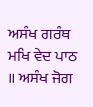ਅਸੰਖ ਗਰੰਥ ਮਖਿ ਵੇਦ ਪਾਠ ॥ ਅਸੰਖ ਜੋਗ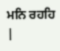ਮਨਿ ਰਹਹਿ
|